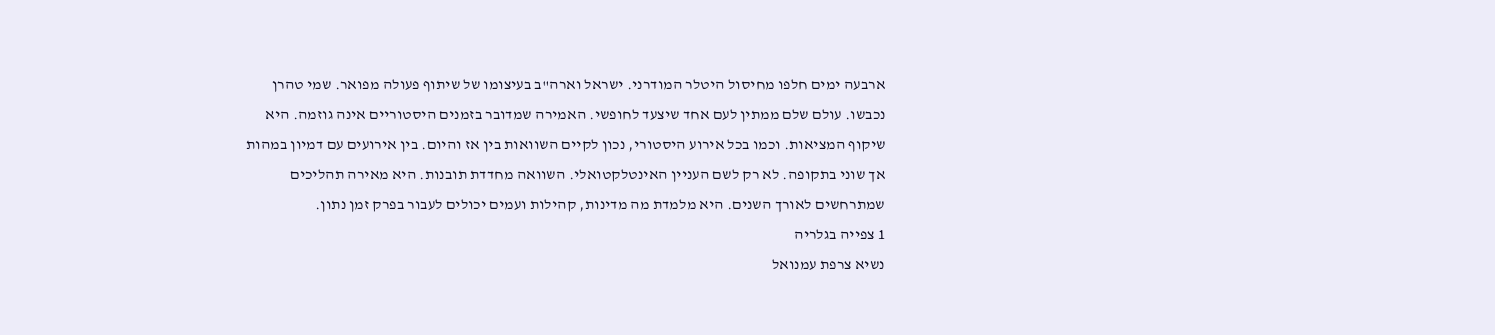ארבעה ימים חלפו מחיסול היטלר המודרני. ישראל וארה"ב בעיצומו של שיתוף פעולה מפואר. שמי טהרן נכבשו. עולם שלם ממתין לעם אחד שיצעד לחופשי. האמירה שמדובר בזמנים היסטוריים אינה גוזמה. היא שיקוף המציאות. וכמו בכל אירוע היסטורי, נכון לקיים השוואות בין אז והיום. בין אירועים עם דמיון במהות אך שוני בתקופה. לא רק לשם העניין האינטלקטואלי. השוואה מחדדת תובנות. היא מאירה תהליכים שמתרחשים לאורך השנים. היא מלמדת מה מדינות, קהילות ועמים יכולים לעבור בפרק זמן נתון.
1 צפייה בגלריה
נשיא צרפת עמנואל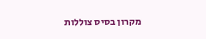מקרון בסיס צוללות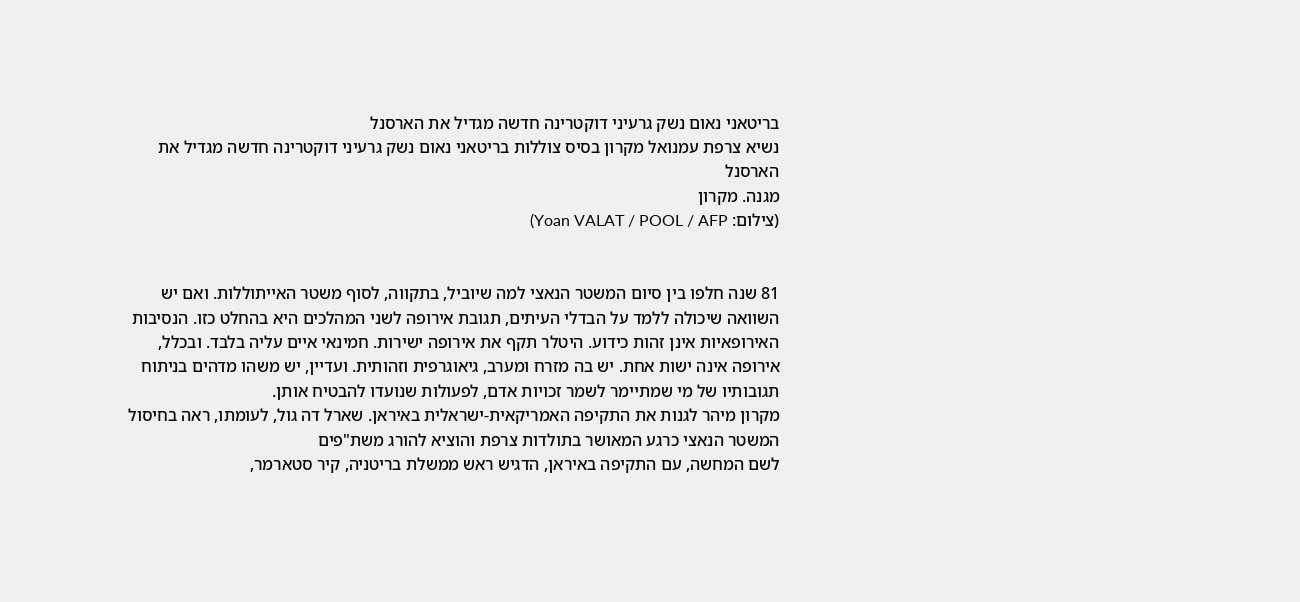בריטאני נאום נשק גרעיני דוקטרינה חדשה מגדיל את הארסנל
נשיא צרפת עמנואל מקרון בסיס צוללות בריטאני נאום נשק גרעיני דוקטרינה חדשה מגדיל את הארסנל
מגנה. מקרון
(צילום: Yoan VALAT / POOL / AFP)


81 שנה חלפו בין סיום המשטר הנאצי למה שיוביל, בתקווה, לסוף משטר האייתוללות. ואם יש השוואה שיכולה ללמד על הבדלי העיתים, תגובת אירופה לשני המהלכים היא בהחלט כזו. הנסיבות האירופאיות אינן זהות כידוע. היטלר תקף את אירופה ישירות. חמינאי איים עליה בלבד. ובכלל, אירופה אינה ישות אחת. יש בה מזרח ומערב, גיאוגרפית וזהותית. ועדיין, יש משהו מדהים בניתוח תגובותיו של מי שמתיימר לשמר זכויות אדם, לפעולות שנועדו להבטיח אותן.
מקרון מיהר לגנות את התקיפה האמריקאית-ישראלית באיראן. שארל דה גול, לעומתו, ראה בחיסול המשטר הנאצי כרגע המאושר בתולדות צרפת והוציא להורג משת"פים
לשם המחשה, עם התקיפה באיראן, הדגיש ראש ממשלת בריטניה, קיר סטארמר,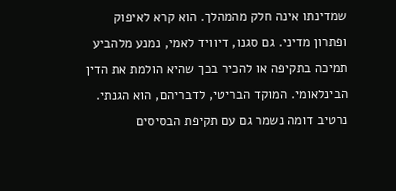שמדינתו אינה חלק מהמהלך. הוא קרא לאיפוק ופתרון מדיני. גם סגנו, דיוויד לאמי, נמנע מלהביע תמיכה בתקיפה או להכיר בכך שהיא הולמת את הדין הבינלאומי. המוקד הבריטי, לדבריהם, הוא הגנתי. נרטיב דומה נשמר גם עם תקיפת הבסיסים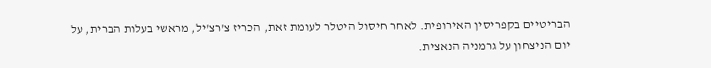הבריטיים בקפריסין האירופית. לאחר חיסול היטלר לעומת זאת, הכריז צ'רצ'יל, מראשי בעלות הברית, על יום הניצחון על גרמניה הנאצית.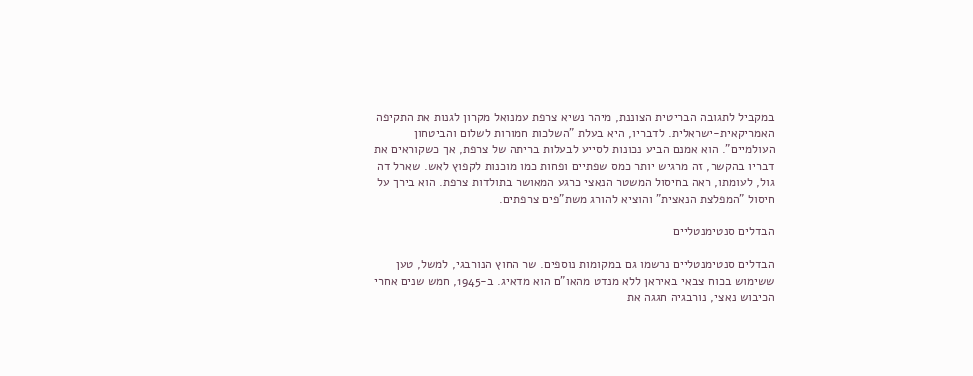במקביל לתגובה הבריטית הצוננת, מיהר נשיא צרפת עמנואל מקרון לגנות את התקיפה האמריקאית-ישראלית. לדבריו, היא בעלת "השלכות חמורות לשלום והביטחון העולמיים". הוא אמנם הביע נכונות לסייע לבעלות בריתה של צרפת, אך כשקוראים את דבריו בהקשר, זה מרגיש יותר כמס שפתיים ופחות כמו מוכנות לקפוץ לאש. שארל דה גול, לעומתו, ראה בחיסול המשטר הנאצי כרגע המאושר בתולדות צרפת. הוא בירך על חיסול "המפלצת הנאצית" והוציא להורג משת"פים צרפתים.

הבדלים סנטימנטליים

הבדלים סנטימנטליים נרשמו גם במקומות נוספים. שר החוץ הנורבגי, למשל, טען ששימוש בכוח צבאי באיראן ללא מנדט מהאו"ם הוא מדאיג. ב-1945, חמש שנים אחרי הכיבוש נאצי, נורבגיה חגגה את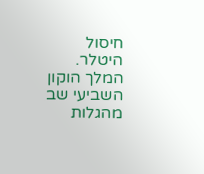חיסול היטלר. המלך הוקון השביעי שב מהגלות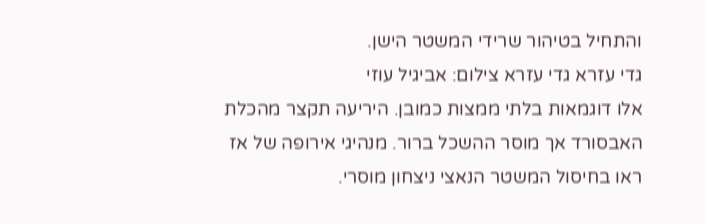והתחיל בטיהור שרידי המשטר הישן.
גדי עזרא גדי עזרא צילום: אביגיל עוזי
אלו דוגמאות בלתי ממצות כמובן. היריעה תקצר מהכלת האבסורד אך מוסר ההשכל ברור. מנהיגי אירופה של אז ראו בחיסול המשטר הנאצי ניצחון מוסרי.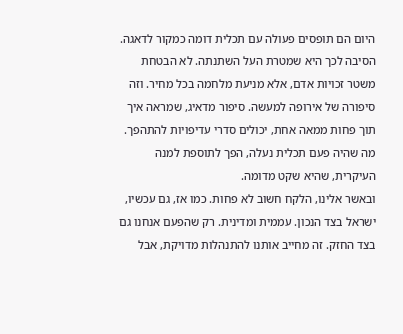היום הם תופסים פעולה עם תכלית דומה כמקור לדאגה. הסיבה לכך היא שמטרת העל השתנתה. לא הבטחת משטר זכויות אדם, אלא מניעת מלחמה בכל מחיר. וזה סיפורה של אירופה למעשה. סיפור מדאיג, שמראה איך תוך פחות ממאה אחת, יכולים סדרי עדיפויות להתהפך. מה שהיה פעם תכלית נעלה, הפך לתוספת למנה העיקרית, שהיא שקט מדומה.
ובאשר אלינו, הלקח חשוב לא פחות. כמו אז, גם עכשיו, ישראל בצד הנכון. עממית ומדינית. רק שהפעם אנחנו גם בצד החזק. זה מחייב אותנו להתנהלות מדויקת, אבל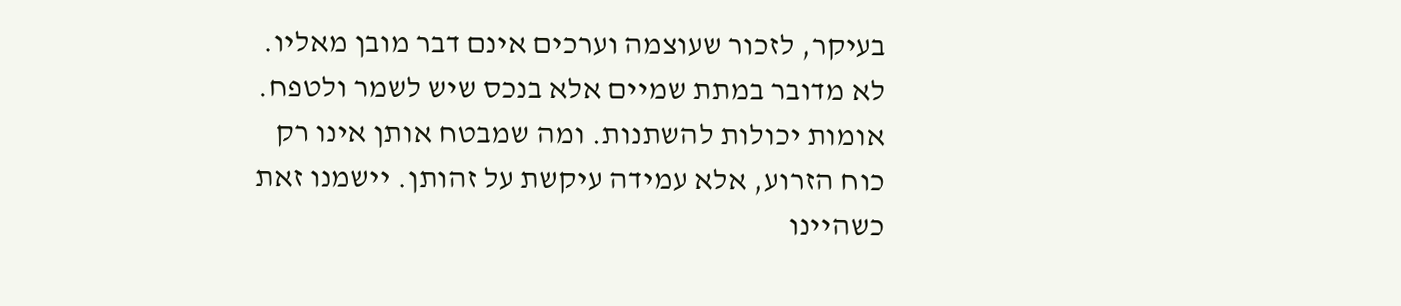בעיקר, לזכור שעוצמה וערכים אינם דבר מובן מאליו. לא מדובר במתת שמיים אלא בנכס שיש לשמר ולטפח. אומות יכולות להשתנות. ומה שמבטח אותן אינו רק כוח הזרוע, אלא עמידה עיקשת על זהותן. יישמנו זאת כשהיינו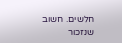חלשים. חשוב שנזכור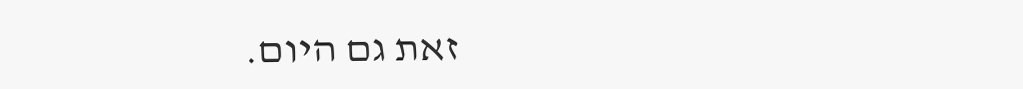זאת גם היום.